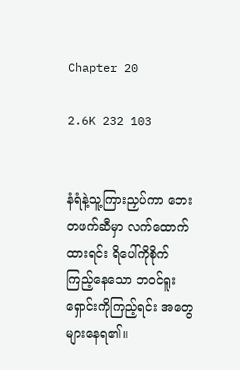Chapter 20

2.6K 232 103


နံရံနဲ့သူ့ကြားညှပ်ကာ ဘေးတဖက်ဆီမှာ လက်ထောက်ထားရင်း ရိပေါ်ကိုစိုက်ကြည့်နေသော ဘဝင်ရူးရှောင်းကိုကြည့်ရင်း အတွေများနေရ၏။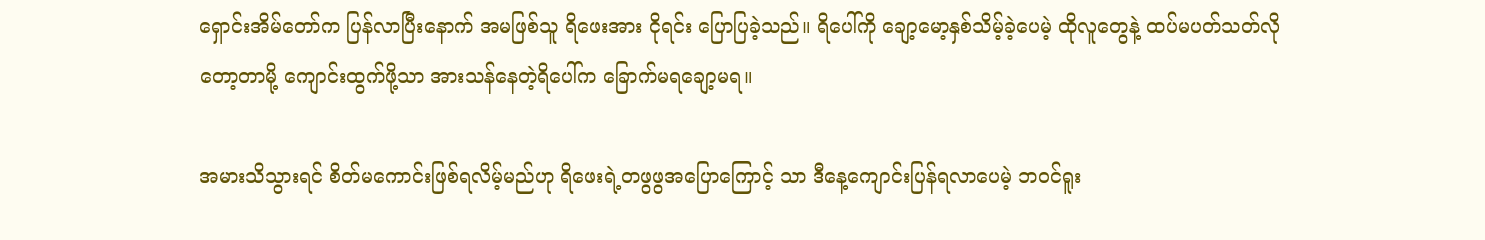ရှောင်းအိမ်တော်က ပြန်လာပြီးနောက် အမဖြစ်သူ ရိဖေးအား ငိုရင်း ပြောပြခဲ့သည်။ ရိပေါ်ကို ချော့မော့နှစ်သိမ့်ခဲ့ပေမဲ့ ထိုလူတွေနဲ့ ထပ်မပတ်သတ်လိုတော့တာမို့ ကျောင်းထွက်ဖို့သာ အားသန်နေတဲ့ရိပေါ်က ခြောက်မရချော့မရ။

အမားသိသွားရင် စိတ်မကောင်းဖြစ်ရလိမ့်မည်ဟု ရိဖေးရဲ့တဖွဖွအပြောကြောင့် သာ ဒီနေ့ကျောင်းပြန်ရလာပေမဲ့ ဘဝင်ရူး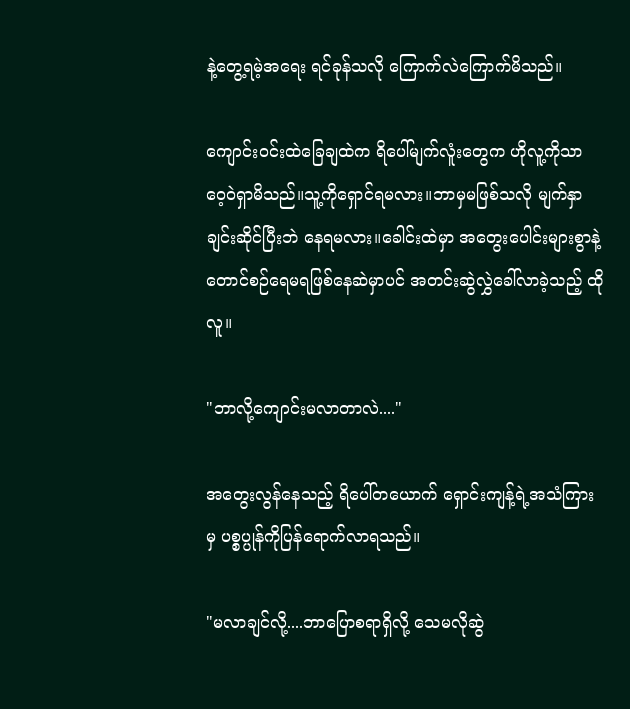နဲ့တွေ့ရမဲ့အရေး ရင်ခုန်သလို ကြောက်လဲကြောက်မိသည်။

ကျောင်းဝင်းထဲခြေချထဲက ရိပေါ်မျက်လူံးတွေက ဟိုလူ့ကိုသာ ဝေ့ဝဲရှာမိသည်။သူ့ကိုရှောင်ရမလား။ဘာမှမဖြစ်သလို မျက်နှာချင်းဆိုင်ပြီးဘဲ နေရမလား။ခေါင်းထဲမှာ အတွေးပေါင်းများစွာနဲ့ တောင်စဉ်ရေမရဖြစ်နေဆဲမှာပင် အတင်းဆွဲလွှဲခေါ်လာခဲ့သည့် ထိုလူ။

"ဘာလို့ကျောင်းမလာတာလဲ...."

အတွေးလွန်နေသည့် ရိပေါ်တယောက် ရှောင်းကျန့်ရဲ့အသံကြားမှ ပစ္စပ္ပုန်ကိုပြန်ရောက်လာရသည်။

"မလာချင်လို့....ဘာပြောစရာရှိလို့ သေမလိုဆွဲ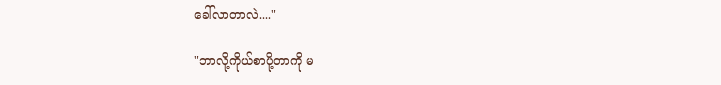ခေါ်လာတာလဲ...."

"ဘာလို့ကိုယ်စာပို့တာကို မ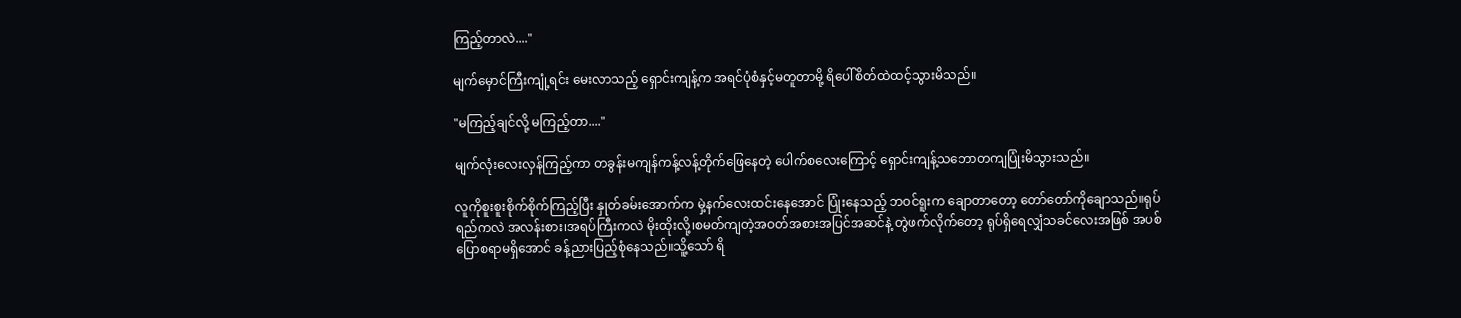ကြည့်တာလဲ...."

မျက်မှောင်ကြီးကျုံ့ရင်း မေးလာသည့် ရှောင်းကျန့်က အရင်ပုံစံနှင့်မတူတာမို့ ရိပေါ်စိတ်ထဲထင့်သွားမိသည်။

"မကြည့်ချင်လို့ မကြည့်တာ...."

မျက်လုံးလေးလှန်ကြည့်ကာ တခွန်းမကျန်ကန့်လန့်တိုက်ဖြေနေတဲ့ ပေါက်စလေးကြောင့် ရှောင်းကျန့်သဘောတကျပြုံးမိသွားသည်။

လူကိုစူးစူးစိုက်စိုက်ကြည့်ပြီး နှုတ်ခမ်းအောက်က မှဲ့နက်လေးထင်းနေအောင် ပြုံးနေသည့် ဘဝင်ရူးက ချော‌တာတော့ တော်တော်ကိုချောသည်။ရုပ်ရည်ကလဲ အလန်းစား၊အရပ်ကြီးကလဲ မိုးထိုးလို့၊စမတ်ကျတဲ့အဝတ်အစားအပြင်အဆင်နဲ့ တွဲဖက်လိုက်တော့ ရုပ်ရှိရေလျှံသခင်လေးအဖြစ် အပစ်ပြောစရာမရှိအောင် ခန့်ညားပြည့်စုံနေသည်။သိူ့သော် ရိ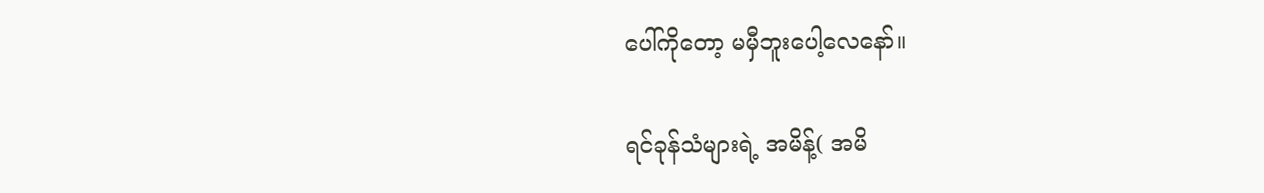ပေါ်ကိုတော့ မမှီဘူးပေါ့လေနော်။

ရင်ခုန်သံများရဲ့ အမိန့်( အမိ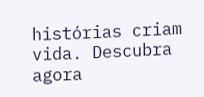histórias criam vida. Descubra agora